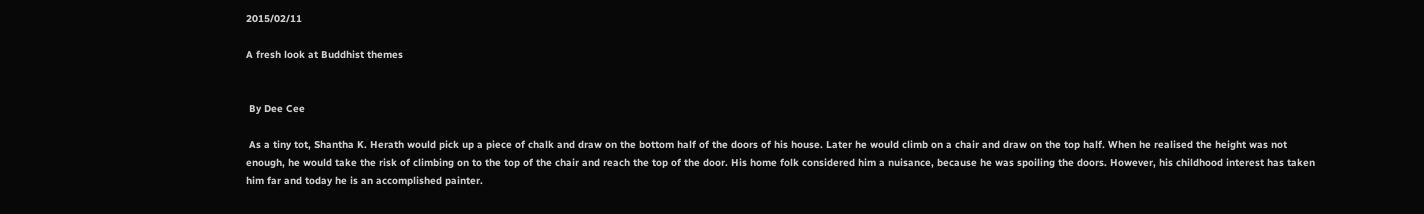2015/02/11

A fresh look at Buddhist themes


 By Dee Cee

 As a tiny tot, Shantha K. Herath would pick up a piece of chalk and draw on the bottom half of the doors of his house. Later he would climb on a chair and draw on the top half. When he realised the height was not enough, he would take the risk of climbing on to the top of the chair and reach the top of the door. His home folk considered him a nuisance, because he was spoiling the doors. However, his childhood interest has taken him far and today he is an accomplished painter.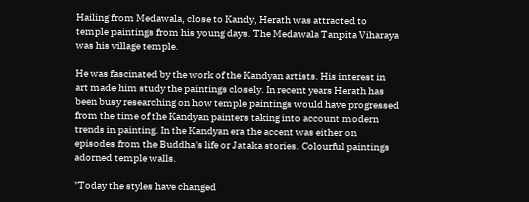Hailing from Medawala, close to Kandy, Herath was attracted to temple paintings from his young days. The Medawala Tanpita Viharaya was his village temple.

He was fascinated by the work of the Kandyan artists. His interest in art made him study the paintings closely. In recent years Herath has been busy researching on how temple paintings would have progressed from the time of the Kandyan painters taking into account modern trends in painting. In the Kandyan era the accent was either on episodes from the Buddha's life or Jataka stories. Colourful paintings adorned temple walls.

"Today the styles have changed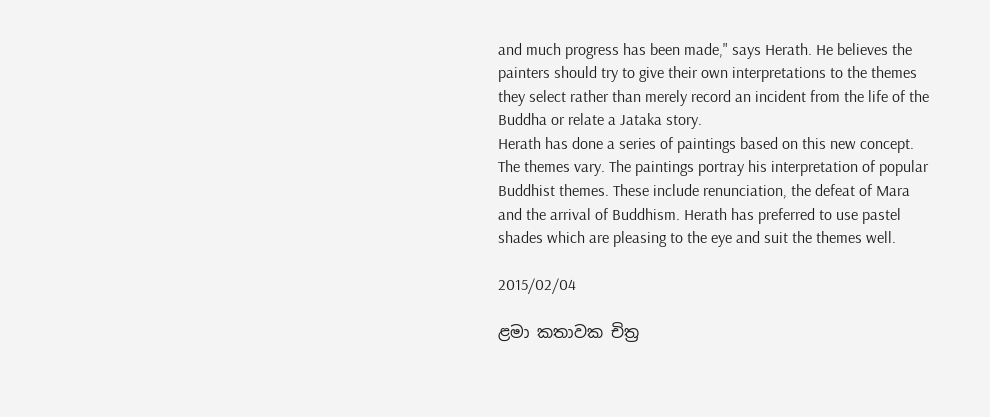and much progress has been made," says Herath. He believes the painters should try to give their own interpretations to the themes they select rather than merely record an incident from the life of the Buddha or relate a Jataka story.
Herath has done a series of paintings based on this new concept. The themes vary. The paintings portray his interpretation of popular Buddhist themes. These include renunciation, the defeat of Mara and the arrival of Buddhism. Herath has preferred to use pastel shades which are pleasing to the eye and suit the themes well.

2015/02/04

ළමා කතාවක චිත්‍ර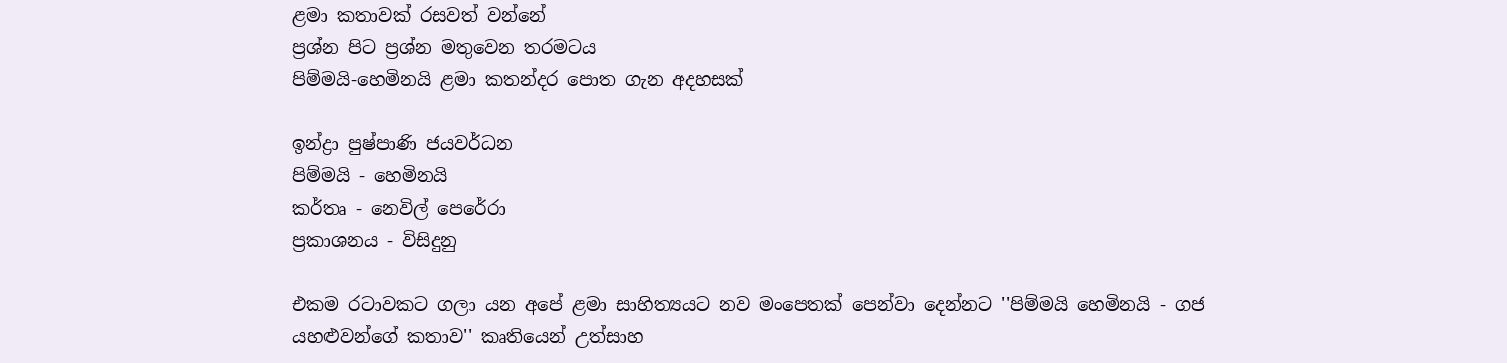ළමා කතාවක්‌ රසවත් වන්නේ
ප්‍රශ්න පිට ප්‍රශ්න මතුවෙන තරමටය
පිම්මයි-හෙමිනයි ළමා කතන්දර පොත ගැන අදහසක්‌

ඉන්ද්‍රා පුෂ්පාණි ජයවර්ධන
පිම්මයි - හෙමිනයි
කර්තෘ - නෙවිල් පෙරේරා
ප්‍රකාශනය - විසිදුනු

එකම රටාවකට ගලා යන අපේ ළමා සාහිත්‍යයට නව මංපෙතක්‌ පෙන්වා දෙන්නට ''පිම්මයි හෙමිනයි - ගජ යහළුවන්ගේ කතාව'' කෘතියෙන් උත්සාහ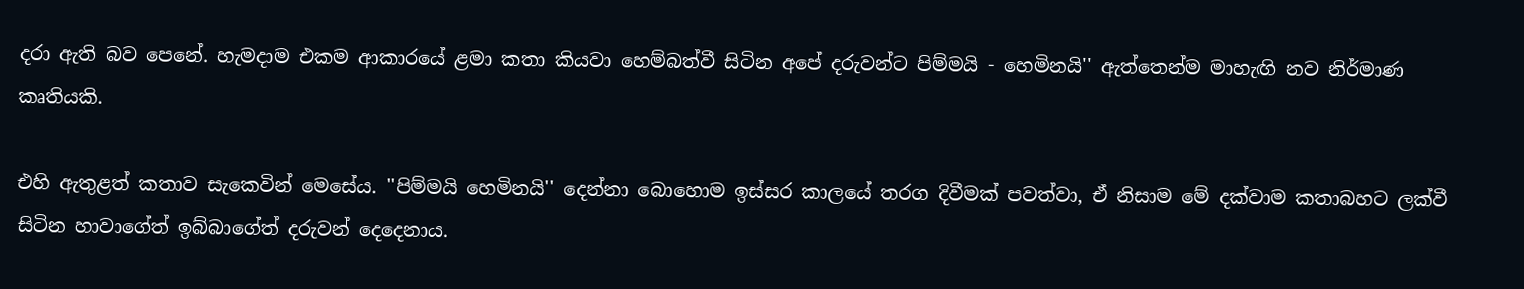දරා ඇති බව පෙනේ. හැමදාම එකම ආකාරයේ ළමා කතා කියවා හෙම්බත්වී සිටින අපේ දරුවන්ට පිම්මයි - හෙමිනයි'' ඇත්තෙන්ම මාහැඟි නව නිර්මාණ කෘතියකි.

එහි ඇතුළත් කතාව සැකෙවින් මෙසේය. ''පිම්මයි හෙමිනයි'' දෙන්නා බොහොම ඉස්‌සර කාලයේ තරග දිවීමක්‌ පවත්වා, ඒ නිසාම මේ දක්‌වාම කතාබහට ලක්‌වී සිටින හාවාගේත් ඉබ්බාගේත් දරුවන් දෙදෙනාය.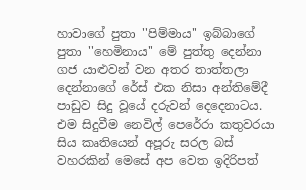හාවාගේ පුතා ''පිම්මාය'' ඉබ්බාගේ පුතා ''හෙමිනාය'' මේ පුත්තු දෙන්නා ගජ යාළුවන් වන අතර තාත්තලා දෙන්නාගේ රේස්‌ එක නිසා අන්තිමේදී පාඩුව සිදු වූයේ දරුවන් දෙදෙනාටය. එම සිදුවීම නෙවිල් පෙරේරා කතුවරයා සිය කෘතියෙන් අපූරු සරල බස්‌ වහරකින් මෙසේ අප වෙත ඉදිරිපත්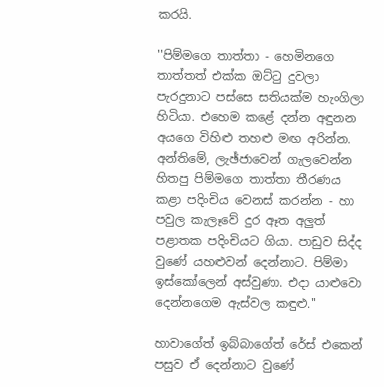කරයි.

''පිම්මගෙ තාත්තා - හෙමිනගෙ තාත්තත් එක්‌ක ඔට්‌ටු දුවලා පැරදුනාට පස්‌සෙ සතියක්‌ම හැංගිලා හිටියා. එහෙම කළේ දන්න අඳුනන අයගෙ විහිළු තහළු මඟ අරින්න. අන්තිමේ, ලැඡ්ජාවෙන් ගැලවෙන්න හිතපු පිම්මගෙ තාත්තා තීරණය කළා පදිංචිය වෙනස්‌ කරන්න - හා පවුල කැලෑවේ දුර ඈත අලුත් පළාතක පදිංචියට ගියා. පාඩුව සිද්ද වුණේ යහළුවන් දෙන්නාට. පිම්මා ඉස්‌කෝලෙන් අස්‌වුණා. එදා යාළුවො දෙන්නගෙම ඇස්‌වල කඳුළු.''

හාවාගේත් ඉබ්බාගේත් රේස්‌ එකෙන් පසුව ඒ දෙන්නාට වුණේ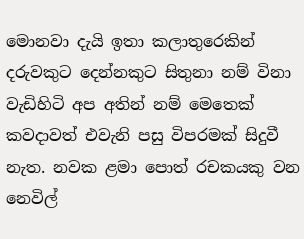මොනවා දැයි ඉතා කලාතුරෙකින් දරුවකුට දෙන්නකුට සිතුනා නම් විනා වැඩිහිටි අප අතින් නම් මෙතෙක්‌ කවදාවත් එවැනි පසු විපරමක්‌ සිදුවී නැත. නවක ළමා පොත් රචකයකු වන නෙවිල්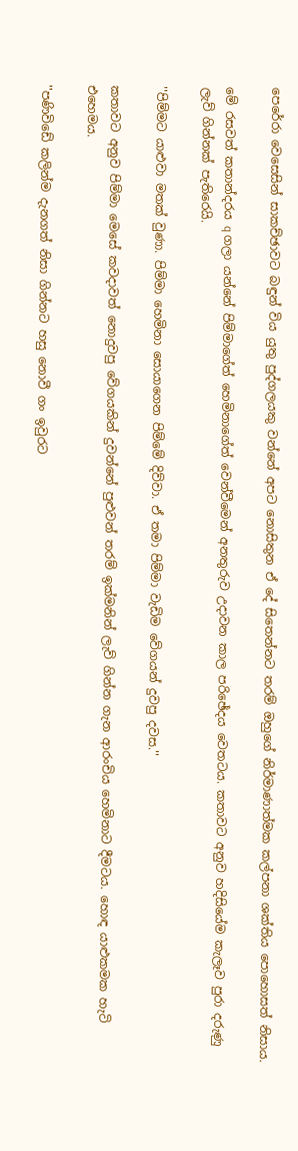පෙරේරා වෙසෙසින් සාකච්ඡාවට බඳුන් විය යුතු පුද්ගලයකු වන්නේ අපට නොසිතුන ඒ දේ සිතෙන්නට තරම් ඔහුගේ නිර්මාණාත්මක කල්පනා ශක්‌තිය පොහොසත් නිසාය.

මේ රසවත් කතාන්දරය q ගලා යන්නේ පිම්මාගේත් හෙමිනාගේත් වෙන්වීමෙන් අනතුරුව උදාවන කාල පරිඡේදය වෙතටය. කතාවට අනුව හදිසියේම කැලෑව පුරා දරුණු ලැව් ගින්නක්‌ පැතිරෙයි.

''පිම්මට යාළුවා මතක්‌ වුණා. පිම්මා හෙමිනා සොයාගෙන පිම්මේ දිව්වා. ඒ තමා පිම්මා වැඩිම වේගයන් දුවපු දවස.''

කතාවට අනුව පිම්මා මෙසේ කවදාවත් නොදුවපු වේගයකින් දුවන්නේ පුළුවන් තරම් ඉක්‌මනින් ලැව් ගින්න ගැන ආරංචිය හෙමිනාට දීමටය. හොඳ යාළුකමක හැටි එහෙමය.

''පණිවිඩේ කලින්ම දැනගත් නිසා ගින්නට හසු නොවී ගං ඉවුරට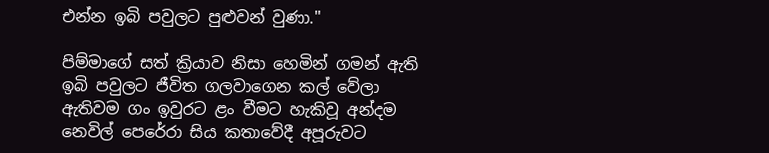එන්න ඉබි පවුලට පුළුවන් වුණා.''

පිම්මාගේ සත් ක්‍රියාව නිසා හෙමින් ගමන් ඇති ඉබි පවුලට ජීවිත ගලවාගෙන කල් වේලා ඇතිවම ගං ඉවුරට ළං වීමට හැකිවූ අන්දම නෙවිල් පෙරේරා සිය කතාවේදී අපූරුවට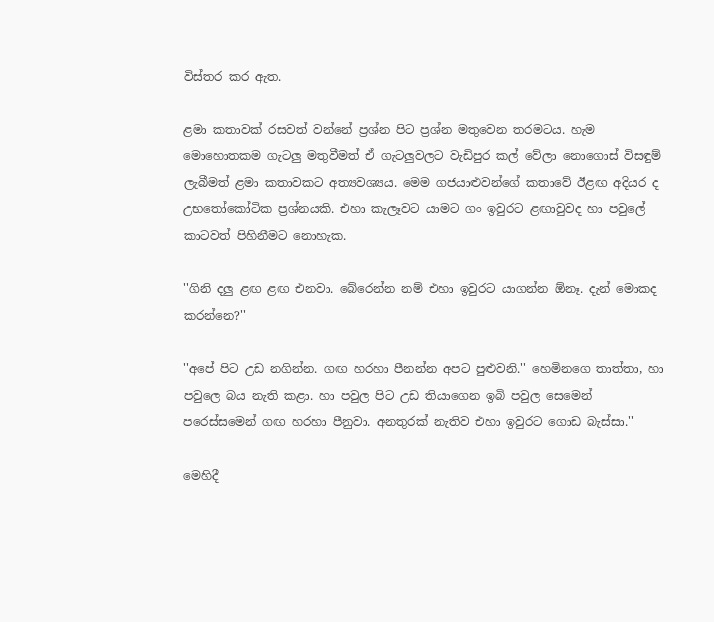විස්‌තර කර ඇත.

ළමා කතාවක්‌ රසවත් වන්නේ ප්‍රශ්න පිට ප්‍රශ්න මතුවෙන තරමටය. හැම මොහොතකම ගැටලු මතුවීමත් ඒ ගැටලුවලට වැඩිපුර කල් වේලා නොගොස්‌ විසඳුම් ලැබීමත් ළමා කතාවකට අත්‍යවශ්‍යය. මෙම ගජයාළුවන්ගේ කතාවේ ඊළඟ අදියර ද උභතෝකෝටික ප්‍රශ්නයකි. එහා කැලෑවට යාමට ගං ඉවුරට ළඟාවුවද හා පවුලේ කාටවත් පිහිනීමට නොහැක.

''ගිනි දලු ළඟ ළඟ එනවා. බේරෙන්න නම් එහා ඉවුරට යාගන්න ඕනෑ. දැන් මොකද කරන්නෙ?''

''අපේ පිට උඩ නගින්න. ගඟ හරහා පීනන්න අපට පුළුවනි.'' හෙමිනගෙ තාත්තා, හා පවුලෙ බය නැති කළා. හා පවුල පිට උඩ තියාගෙන ඉබි පවුල සෙමෙන් පරෙස්‌සමෙන් ගඟ හරහා පීනුවා. අනතුරක්‌ නැතිව එහා ඉවුරට ගොඩ බැස්‌සා.''

මෙහිදී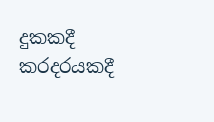දුකකදී කරදරයකදී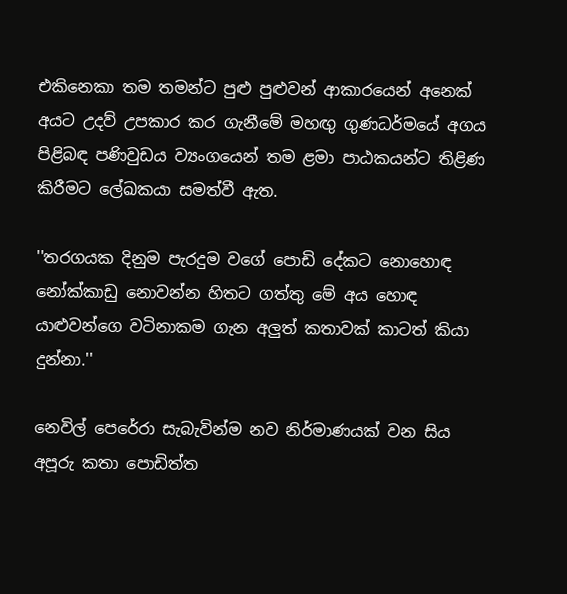එකිනෙකා තම තමන්ට පුළු පුළුවන් ආකාරයෙන් අනෙක්‌ අයට උදව් උපකාර කර ගැනීමේ මහඟු ගුණධර්මයේ අගය පිළිබඳ පණිවුඩය ව්‍යංගයෙන් තම ළමා පාඨකයන්ට තිළිණ කිරීමට ලේඛකයා සමත්වී ඇත.

''තරගයක දිනුම පැරදුම වගේ පොඩි දේකට නොහොඳ නෝක්‌කාඩු නොවන්න හිතට ගත්තු මේ අය හොඳ යාළුවන්ගෙ වටිනාකම ගැන අලුත් කතාවක්‌ කාටත් කියා දුන්නා.''

නෙවිල් පෙරේරා සැබැවින්ම නව නිර්මාණයක්‌ වන සිය අපූරු කතා පොඩිත්ත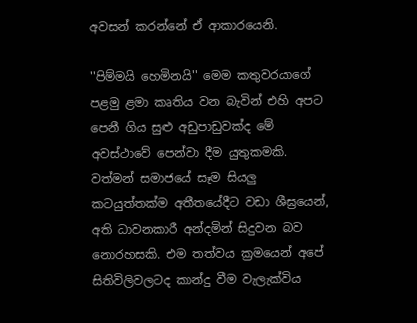අවසන් කරන්නේ ඒ ආකාරයෙනි.

''පිම්මයි හෙමිනයි'' මෙම කතුවරයාගේ පළමු ළමා කෘතිය වන බැවින් එහි අපට පෙනී ගිය සුළු අඩුපාඩුවක්‌ද මේ අවස්‌ථාවේ පෙන්වා දීම යුතුකමකි. වත්මන් සමාජයේ සෑම සියලු කටයුත්තක්‌ම අතීතයේදීට වඩා ශීඝ්‍රයෙන්, අති ධාවනකාරී අන්දමින් සිදුවන බව නොරහසකි. එම තත්වය ක්‍රමයෙන් අපේ සිතිවිලිවලටද කාන්දු වීම වැලැක්‌විය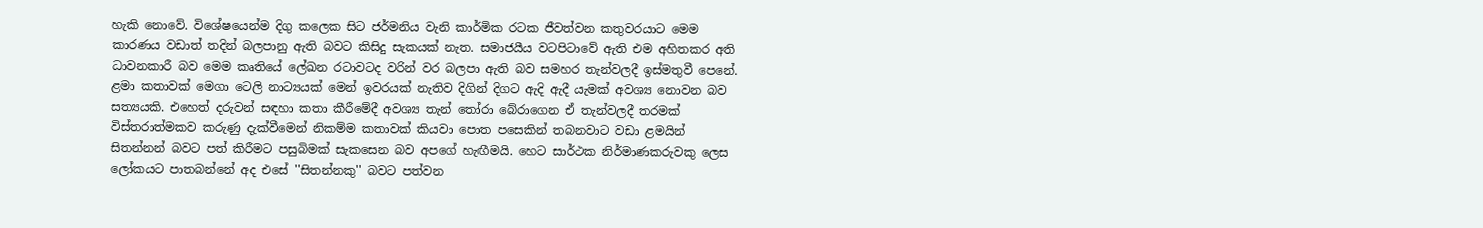හැකි නොවේ. විශේෂයෙන්ම දිගු කලෙක සිට ජර්මනිය වැනි කාර්මික රටක ජීවත්වන කතුවරයාට මෙම කාරණය වඩාත් තදින් බලපානු ඇති බවට කිසිදු සැකයක්‌ නැත. සමාජයීය වටපිටාවේ ඇති එම අහිතකර අති ධාවනකාරී බව මෙම කෘතියේ ලේඛන රටාවටද වරින් වර බලපා ඇති බව සමහර තැන්වලදී ඉස්‌මතුවී පෙනේ. ළමා කතාවක්‌ මෙගා ටෙලි නාට්‍යයක්‌ මෙන් ඉවරයක්‌ නැතිව දිගින් දිගට ඇදි ඇදී යැමක්‌ අවශ්‍ය නොවන බව සත්‍යයකි. එහෙත් දරුවන් සඳහා කතා කීරීමේදී අවශ්‍ය තැන් තෝරා බේරාගෙන ඒ තැන්වලදී තරමක්‌ විස්‌තරාත්මකව කරුණු දැක්‌වීමෙන් නිකම්ම කතාවක්‌ කියවා පොත පසෙකින් තබනවාට වඩා ළමයින් සිතන්නන් බවට පත් කිරීමට පසුබිමක්‌ සැකසෙන බව අපගේ හැඟීමයි. හෙට සාර්ථක නිර්මාණකරුවකු ලෙස ලෝකයට පාතබන්නේ අද එසේ ''සිතන්නකු'' බවට පත්වන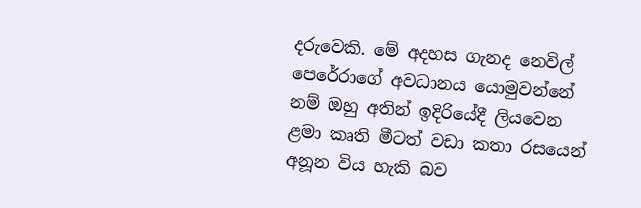දරුවෙකි. මේ අදහස ගැනද නෙවිල් පෙරේරාගේ අවධානය යොමුවන්නේ නම් ඔහු අතින් ඉදිරියේදී ලියවෙන ළමා කෘති මීටත් වඩා කතා රසයෙන් අනූන විය හැකි බව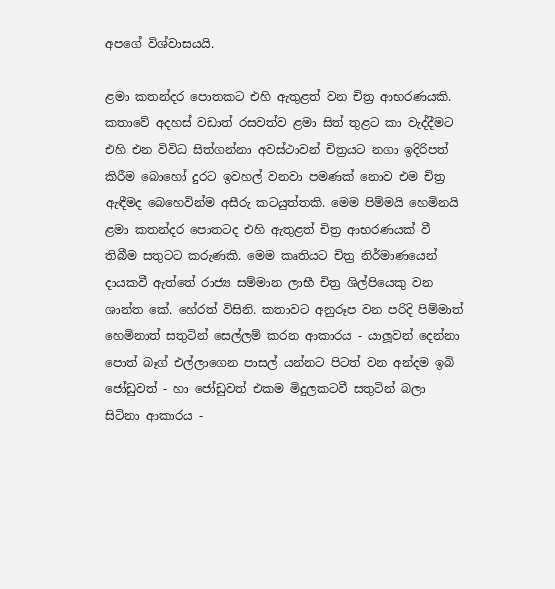අපගේ විශ්වාසයයි.

ළමා කතන්දර පොතකට එහි ඇතුළත් වන චිත්‍ර ආභරණයකි. කතාවේ අදහස්‌ වඩාත් රසවත්ව ළමා සිත් තුළට කා වැද්දීමට එහි එන විවිධ සිත්ගන්නා අවස්‌ථාවන් චිත්‍රයට නගා ඉදිරිපත් කිරීම බොහෝ දුරට ඉවහල් වනවා පමණක්‌ නොව එම චිත්‍ර ඇඳීමද බෙහෙවින්ම අසීරු කටයුත්තකි. මෙම පිම්මයි හෙමිනයි ළමා කතන්දර පොතටද එහි ඇතුළත් චිත්‍ර ආභරණයක්‌ වී තිබීම සතුටට කරුණකි. මෙම කෘතියට චිත්‍ර නිර්මාණයෙන් දායකවී ඇත්තේ රාජ්‍ය සම්මාන ලාභී චිත්‍ර ශිල්පියෙකු වන ශාන්ත කේ. හේරත් විසිනි. කතාවට අනුරූප වන පරිදි පිම්මාත් හෙමිනාත් සතුටින් සෙල්ලම් කරන ආකාරය - යාලූවන් දෙන්නා පොත් බෑග් එල්ලාගෙන පාසල් යන්නට පිටත් වන අන්දම ඉබි ජෝඩුවත් - හා ජෝඩුවත් එකම මිදුලකටවී සතුටින් බලා සිටිනා ආකාරය -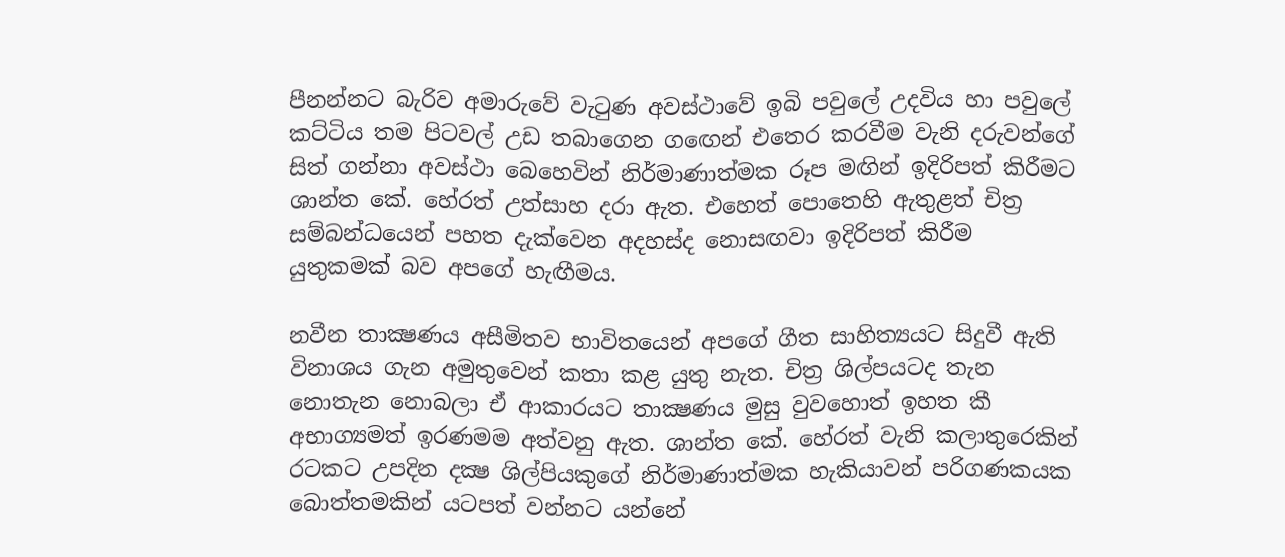පීනන්නට බැරිව අමාරුවේ වැටුණ අවස්‌ථාවේ ඉබි පවුලේ උදවිය හා පවුලේ කට්‌ටිය තම පිටවල් උඩ තබාගෙන ගඟෙන් එතෙර කරවීම වැනි දරුවන්ගේ සිත් ගන්නා අවස්‌ථා බෙහෙවින් නිර්මාණාත්මක රූප මඟින් ඉදිරිපත් කිරීමට ශාන්ත කේ. හේරත් උත්සාහ දරා ඇත. එහෙත් පොතෙහි ඇතුළත් චිත්‍ර සම්බන්ධයෙන් පහත දැක්‌වෙන අදහස්‌ද නොසඟවා ඉදිරිපත් කිරීම යුතුකමක්‌ බව අපගේ හැඟීමය.

නවීන තාක්‍ෂණය අසීමිතව භාවිතයෙන් අපගේ ගීත සාහිත්‍යයට සිදුවී ඇති විනාශය ගැන අමුතුවෙන් කතා කළ යුතු නැත. චිත්‍ර ශිල්පයටද තැන නොතැන නොබලා ඒ ආකාරයට තාක්‍ෂණය මුසු වුවහොත් ඉහත කී අභාග්‍යමත් ඉරණමම අත්වනු ඇත. ශාන්ත කේ. හේරත් වැනි කලාතුරෙකින් රටකට උපදින දක්‍ෂ ශිල්පියකුගේ නිර්මාණාත්මක හැකියාවන් පරිගණකයක බොත්තමකින් යටපත් වන්නට යන්නේ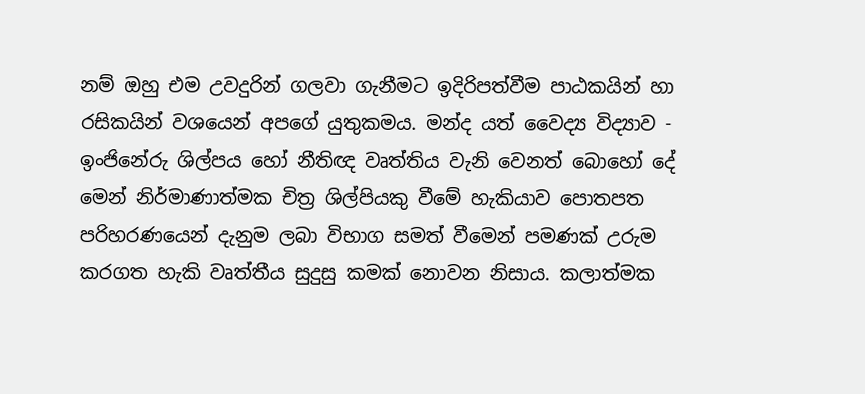නම් ඔහු එම උවදුරින් ගලවා ගැනීමට ඉදිරිපත්වීම පාඨකයින් හා රසිකයින් වශයෙන් අපගේ යුතුකමය. මන්ද යත් වෛද්‍ය විද්‍යාව - ඉංජිනේරු ශිල්පය හෝ නීතිඥ වෘත්තිය වැනි වෙනත් බොහෝ දේ මෙන් නිර්මාණාත්මක චිත්‍ර ශිල්පියකු වීමේ හැකියාව පොතපත පරිහරණයෙන් දැනුම ලබා විභාග සමත් වීමෙන් පමණක්‌ උරුම කරගත හැකි වෘත්තීය සුදුසු කමක්‌ නොවන නිසාය. කලාත්මක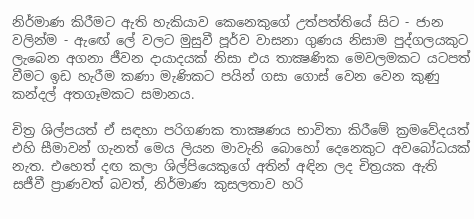නිර්මාණ කිරීමට ඇති හැකියාව කෙනෙකුගේ උත්පත්තියේ සිට - ජාන වලින්ම - ඇඟේ ලේ වලට මුසුවී පූර්ව වාසනා ගුණය නිසාම පුද්ගලයකුට ලැබෙන අගනා ජීවන දායාදයක්‌ නිසා එය තාක්‍ෂණික මෙවලමකට යටපත් වීමට ඉඩ හැරීම කණා මැණිකට පයින් ගසා ගොස්‌ වෙන වෙන කුණු කන්දල් අතගෑමකට සමානය.

චිත්‍ර ශිල්පයත් ඒ සඳහා පරිගණක තාක්‍ෂණය භාවිතා කිරීමේ ක්‍රමවේදයත් එහි සීමාවන් ගැනත් මෙය ලියන මාවැනි බොහෝ දෙනෙකුට අවබෝධයක්‌ නැත. එහෙත් දඟ කලා ශිල්පියෙකුගේ අතින් අඳින ලද චිත්‍රයක ඇති සජීවී ප්‍රාණවත් බවත්, නිර්මාණ කුසලතාව හරි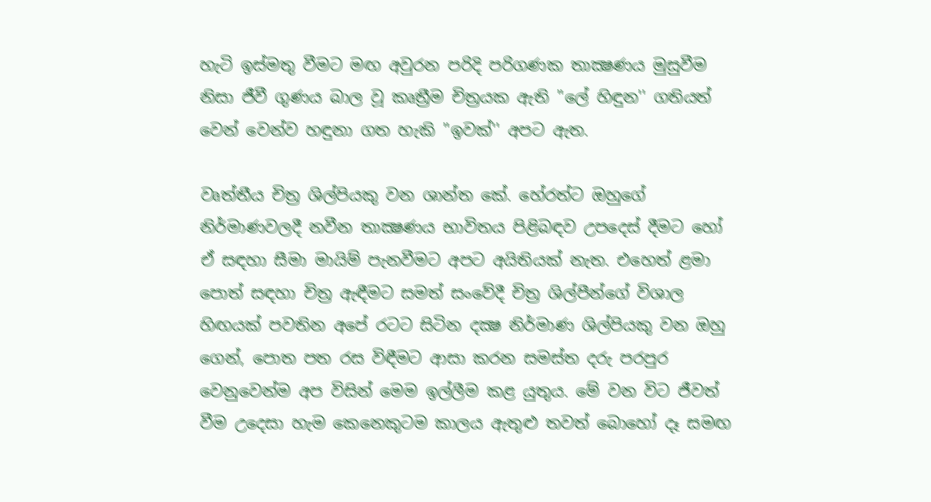හැටි ඉස්‌මතු වීමට මඟ අවුරන පරිදි පරිගණක තාක්‍ෂණය මුසුවීම නිසා ජීවී ගුණය බාල වූ කෘත්‍රීම චිත්‍රයක ඇති ''ලේ හිඳුන'' ගතියත් වෙන් වෙන්ව හඳුනා ගත හැකි ''ඉවක්‌'' අපට ඇත.

වෘත්තීය චිත්‍ර ශිල්පියකු වන ශාන්ත කේ. හේරත්ට ඔහුගේ නිර්මාණවලදී නවීන තාක්‍ෂණය භාවිතය පිළිබඳව උපදෙස්‌ දීමට හෝ ඒ සඳහා සීමා මායිම් පැනවීමට අපට අයිතියක්‌ නැත. එහෙත් ළමා පොත් සඳහා චිත්‍ර ඇඳීමට සමත් සංවේදී චිත්‍ර ශිල්පීන්ගේ විශාල හිඟයක්‌ පවතින අපේ රටට සිටින දක්‍ෂ නිර්මාණ ශිල්පියකු වන ඔහු ගෙන්, පොත පත රස විඳීමට ආසා කරන සමස්‌ත දරු පරපුර වෙනුවෙන්ම අප විසින් මෙම ඉල්ලීම කළ යුතුය. මේ වන විට ජීවත් වීම උදෙසා හැම කෙනෙකුටම කාලය ඇතුළු තවත් බොහෝ දෑ සමඟ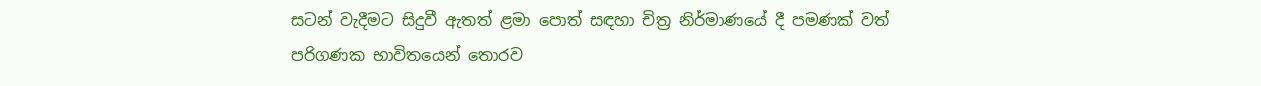සටන් වැදීමට සිදුවී ඇතත් ළමා පොත් සඳහා චිත්‍ර නිර්මාණයේ දී පමණක්‌ වත් පරිගණක භාවිතයෙන් තොරව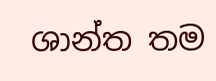ශාන්ත තම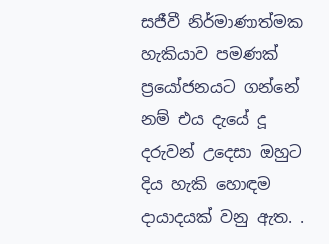සජීවී නිර්මාණාත්මක හැකියාව පමණක්‌ ප්‍රයෝජනයට ගන්නේ නම් එය දැයේ දූ දරුවන් උදෙසා ඔහුට දිය හැකි හොඳම දායාදයක්‌ වනු ඇත. .